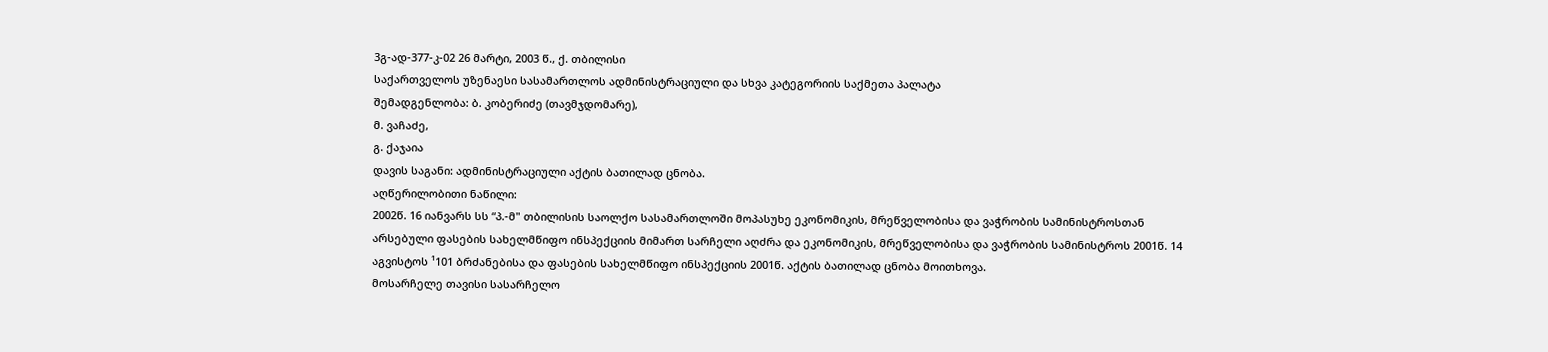3გ-ად-377-კ-02 26 მარტი, 2003 წ., ქ. თბილისი
საქართველოს უზენაესი სასამართლოს ადმინისტრაციული და სხვა კატეგორიის საქმეთა პალატა
შემადგენლობა: ბ. კობერიძე (თავმჯდომარე),
მ. ვაჩაძე,
გ. ქაჯაია
დავის საგანი: ადმინისტრაციული აქტის ბათილად ცნობა.
აღწერილობითი ნაწილი:
2002წ. 16 იანვარს სს “პ.-მ" თბილისის საოლქო სასამართლოში მოპასუხე ეკონომიკის, მრეწველობისა და ვაჭრობის სამინისტროსთან არსებული ფასების სახელმწიფო ინსპექციის მიმართ სარჩელი აღძრა და ეკონომიკის, მრეწველობისა და ვაჭრობის სამინისტროს 2001წ. 14 აგვისტოს ¹101 ბრძანებისა და ფასების სახელმწიფო ინსპექციის 2001წ. აქტის ბათილად ცნობა მოითხოვა.
მოსარჩელე თავისი სასარჩელო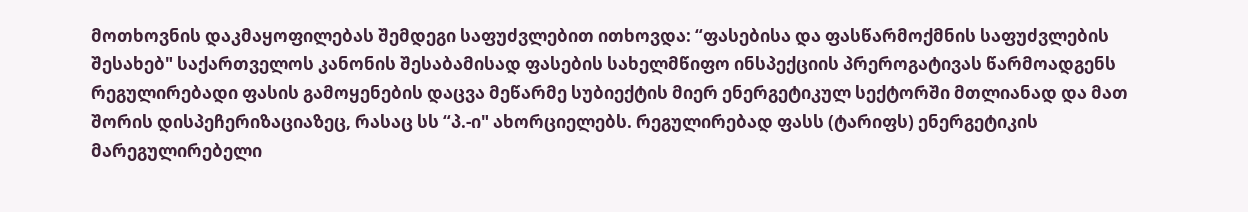მოთხოვნის დაკმაყოფილებას შემდეგი საფუძვლებით ითხოვდა: “ფასებისა და ფასწარმოქმნის საფუძვლების შესახებ" საქართველოს კანონის შესაბამისად ფასების სახელმწიფო ინსპექციის პრეროგატივას წარმოადგენს რეგულირებადი ფასის გამოყენების დაცვა მეწარმე სუბიექტის მიერ ენერგეტიკულ სექტორში მთლიანად და მათ შორის დისპეჩერიზაციაზეც, რასაც სს “პ.-ი" ახორციელებს. რეგულირებად ფასს (ტარიფს) ენერგეტიკის მარეგულირებელი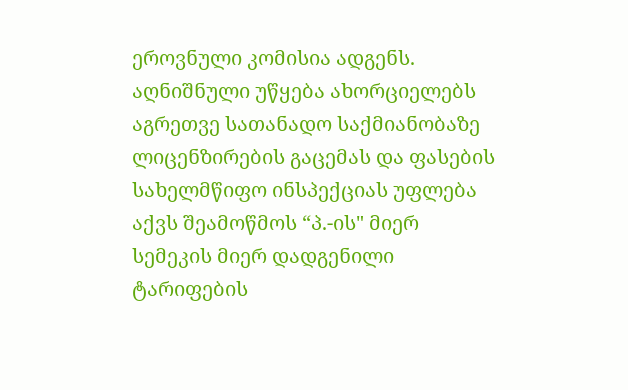ეროვნული კომისია ადგენს. აღნიშნული უწყება ახორციელებს აგრეთვე სათანადო საქმიანობაზე ლიცენზირების გაცემას და ფასების სახელმწიფო ინსპექციას უფლება აქვს შეამოწმოს “პ.-ის" მიერ სემეკის მიერ დადგენილი ტარიფების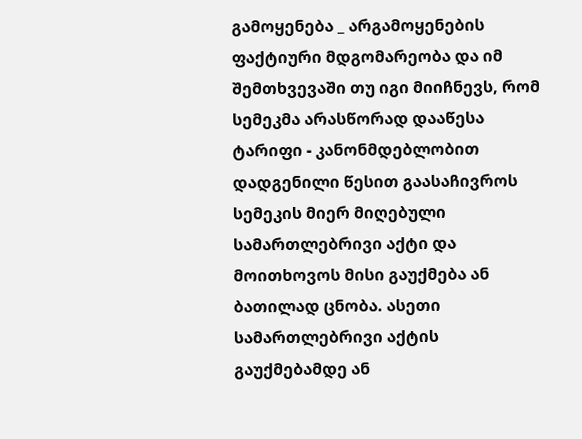გამოყენება _ არგამოყენების ფაქტიური მდგომარეობა და იმ შემთხვევაში თუ იგი მიიჩნევს, რომ სემეკმა არასწორად დააწესა ტარიფი - კანონმდებლობით დადგენილი წესით გაასაჩივროს სემეკის მიერ მიღებული სამართლებრივი აქტი და მოითხოვოს მისი გაუქმება ან ბათილად ცნობა. ასეთი სამართლებრივი აქტის გაუქმებამდე ან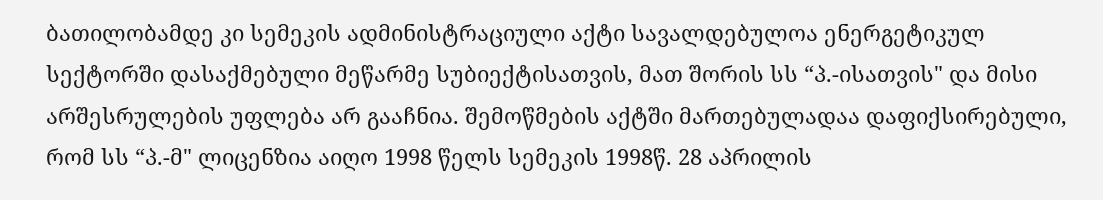ბათილობამდე კი სემეკის ადმინისტრაციული აქტი სავალდებულოა ენერგეტიკულ სექტორში დასაქმებული მეწარმე სუბიექტისათვის, მათ შორის სს “პ.-ისათვის" და მისი არშესრულების უფლება არ გააჩნია. შემოწმების აქტში მართებულადაა დაფიქსირებული, რომ სს “პ.-მ" ლიცენზია აიღო 1998 წელს სემეკის 1998წ. 28 აპრილის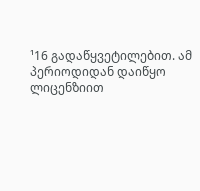¹16 გადაწყვეტილებით. ამ პერიოდიდან დაიწყო ლიცენზიით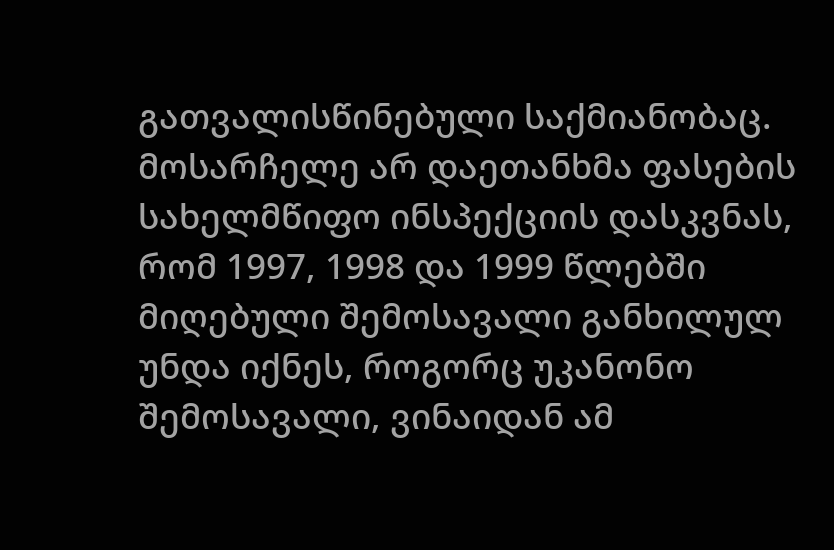გათვალისწინებული საქმიანობაც.
მოსარჩელე არ დაეთანხმა ფასების სახელმწიფო ინსპექციის დასკვნას, რომ 1997, 1998 და 1999 წლებში მიღებული შემოსავალი განხილულ უნდა იქნეს, როგორც უკანონო შემოსავალი, ვინაიდან ამ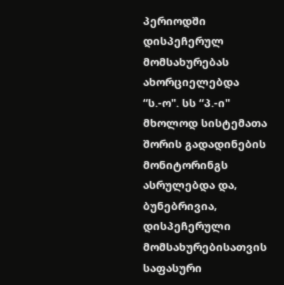პერიოდში დისპეჩერულ მომსახურებას ახორციელებდა “ს.-ო". სს “პ.-ი" მხოლოდ სისტემათა შორის გადადინების მონიტორინგს ასრულებდა და, ბუნებრივია, დისპეჩერული მომსახურებისათვის საფასური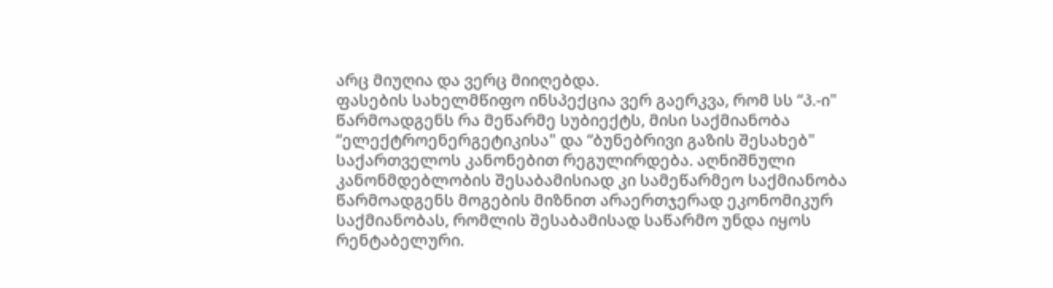არც მიუღია და ვერც მიიღებდა.
ფასების სახელმწიფო ინსპექცია ვერ გაერკვა, რომ სს “პ.-ი" წარმოადგენს რა მეწარმე სუბიექტს, მისი საქმიანობა “ელექტროენერგეტიკისა" და “ბუნებრივი გაზის შესახებ" საქართველოს კანონებით რეგულირდება. აღნიშნული კანონმდებლობის შესაბამისიად კი სამეწარმეო საქმიანობა წარმოადგენს მოგების მიზნით არაერთჯერად ეკონომიკურ საქმიანობას, რომლის შესაბამისად საწარმო უნდა იყოს რენტაბელური.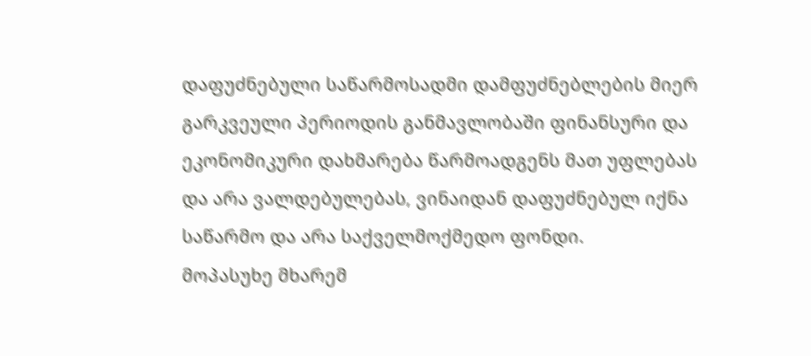დაფუძნებული საწარმოსადმი დამფუძნებლების მიერ გარკვეული პერიოდის განმავლობაში ფინანსური და ეკონომიკური დახმარება წარმოადგენს მათ უფლებას და არა ვალდებულებას, ვინაიდან დაფუძნებულ იქნა საწარმო და არა საქველმოქმედო ფონდი.
მოპასუხე მხარემ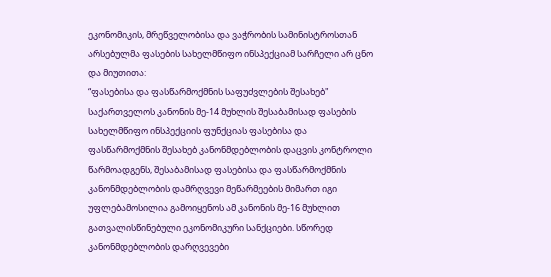ეკონომიკის, მრეწველობისა და ვაჭრობის სამინისტროსთან არსებულმა ფასების სახელმწიფო ინსპექციამ სარჩელი არ ცნო და მიუთითა:
“ფასებისა და ფასწარმოქმნის საფუძვლების შესახებ" საქართველოს კანონის მე-14 მუხლის შესაბამისად ფასების სახელმწიფო ინსპექციის ფუნქციას ფასებისა და ფასწარმოქმნის შესახებ კანონმდებლობის დაცვის კონტროლი წარმოადგენს, შესაბამისად ფასებისა და ფასწარმოქმნის კანონმდებლობის დამრღვევი მეწარმეების მიმართ იგი უფლებამოსილია გამოიყენოს ამ კანონის მე-16 მუხლით გათვალისწინებული ეკონომიკური სანქციები. სწორედ კანონმდებლობის დარღვევები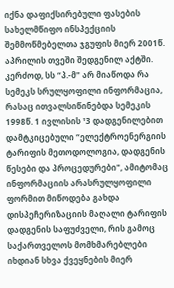იქნა დაფიქსირებული ფასების სახელმწიფო ინსპექციის შემმოწმებელთა ჯგუფის მიერ 2001წ. აპრილის თვეში შედგენილ აქტში. კერძოდ, სს “პ.-მ" არ მიაწოდა რა სემეკს სრულყოფილი ინფორმაცია, რასაც ითვალსიწინებდა სემეკის 1998წ. 1 ივლისის ¹3 დადგენილებით დამტკიცებული “ელექტროენერგიის ტარიფის მეთოდოლოგია, დადგენის წესები და პროცედურები", ამიტომაც ინფორმაციის არასრულყოფილი ფორმით მიწოდება გახდა დისპეჩერიზაციის მაღალი ტარიფის დადგენის საფუძველი, რის გამოც საქართველოს მომხმარებლები იხდიან სხვა ქვეყნების მიერ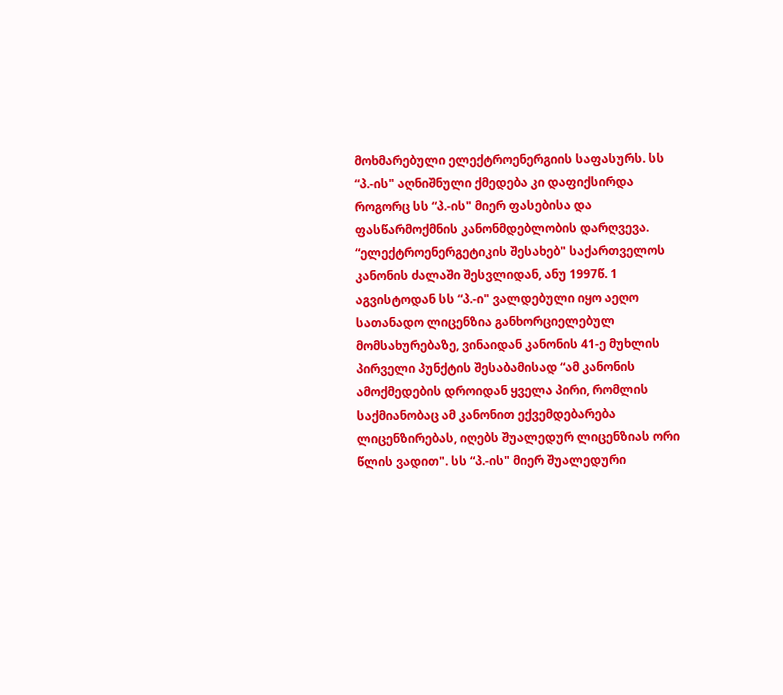მოხმარებული ელექტროენერგიის საფასურს. სს “პ.-ის" აღნიშნული ქმედება კი დაფიქსირდა როგორც სს “პ.-ის" მიერ ფასებისა და ფასწარმოქმნის კანონმდებლობის დარღვევა.
“ელექტროენერგეტიკის შესახებ" საქართველოს კანონის ძალაში შესვლიდან, ანუ 1997წ. 1 აგვისტოდან სს “პ.-ი" ვალდებული იყო აეღო სათანადო ლიცენზია განხორციელებულ მომსახურებაზე, ვინაიდან კანონის 41-ე მუხლის პირველი პუნქტის შესაბამისად “ამ კანონის ამოქმედების დროიდან ყველა პირი, რომლის საქმიანობაც ამ კანონით ექვემდებარება ლიცენზირებას, იღებს შუალედურ ლიცენზიას ორი წლის ვადით". სს “პ.-ის" მიერ შუალედური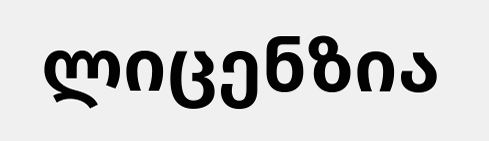ლიცენზია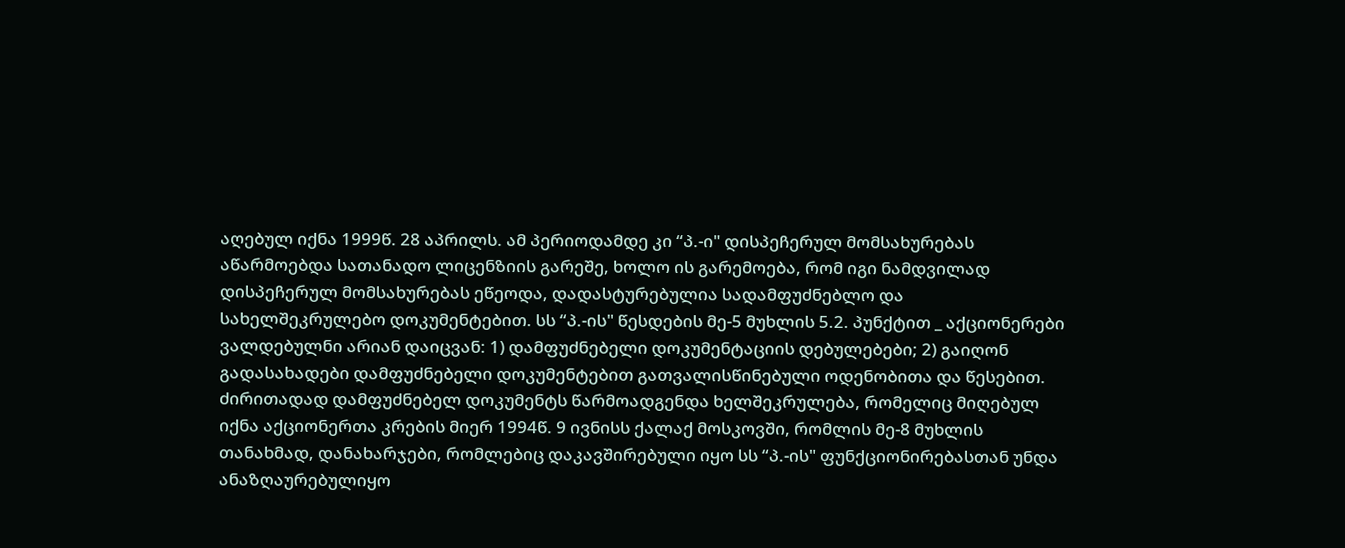აღებულ იქნა 1999წ. 28 აპრილს. ამ პერიოდამდე კი “პ.-ი" დისპეჩერულ მომსახურებას აწარმოებდა სათანადო ლიცენზიის გარეშე, ხოლო ის გარემოება, რომ იგი ნამდვილად დისპეჩერულ მომსახურებას ეწეოდა, დადასტურებულია სადამფუძნებლო და სახელშეკრულებო დოკუმენტებით. სს “პ.-ის" წესდების მე-5 მუხლის 5.2. პუნქტით _ აქციონერები ვალდებულნი არიან დაიცვან: 1) დამფუძნებელი დოკუმენტაციის დებულებები; 2) გაიღონ გადასახადები დამფუძნებელი დოკუმენტებით გათვალისწინებული ოდენობითა და წესებით. ძირითადად დამფუძნებელ დოკუმენტს წარმოადგენდა ხელშეკრულება, რომელიც მიღებულ იქნა აქციონერთა კრების მიერ 1994წ. 9 ივნისს ქალაქ მოსკოვში, რომლის მე-8 მუხლის თანახმად, დანახარჯები, რომლებიც დაკავშირებული იყო სს “პ.-ის" ფუნქციონირებასთან უნდა ანაზღაურებულიყო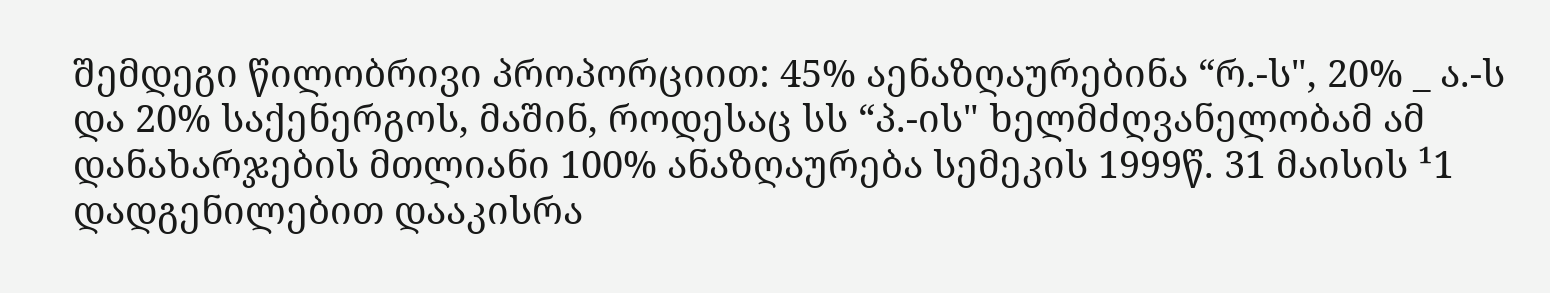შემდეგი წილობრივი პროპორციით: 45% აენაზღაურებინა “რ.-ს", 20% _ ა.-ს და 20% საქენერგოს, მაშინ, როდესაც სს “პ.-ის" ხელმძღვანელობამ ამ დანახარჯების მთლიანი 100% ანაზღაურება სემეკის 1999წ. 31 მაისის ¹1 დადგენილებით დააკისრა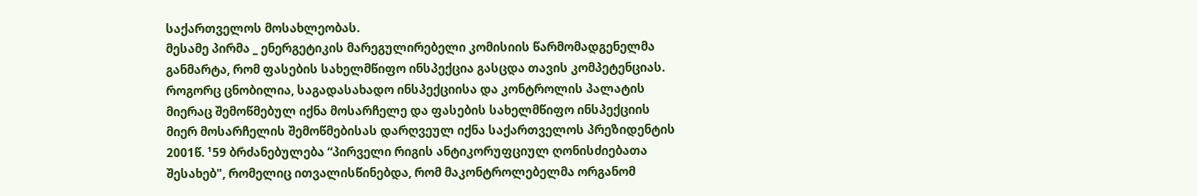საქართველოს მოსახლეობას.
მესამე პირმა _ ენერგეტიკის მარეგულირებელი კომისიის წარმომადგენელმა განმარტა, რომ ფასების სახელმწიფო ინსპექცია გასცდა თავის კომპეტენციას. როგორც ცნობილია, საგადასახადო ინსპექციისა და კონტროლის პალატის მიერაც შემოწმებულ იქნა მოსარჩელე და ფასების სახელმწიფო ინსპექციის მიერ მოსარჩელის შემოწმებისას დარღვეულ იქნა საქართველოს პრეზიდენტის 2001წ. ¹59 ბრძანებულება “პირველი რიგის ანტიკორუფციულ ღონისძიებათა შესახებ", რომელიც ითვალისწინებდა, რომ მაკონტროლებელმა ორგანომ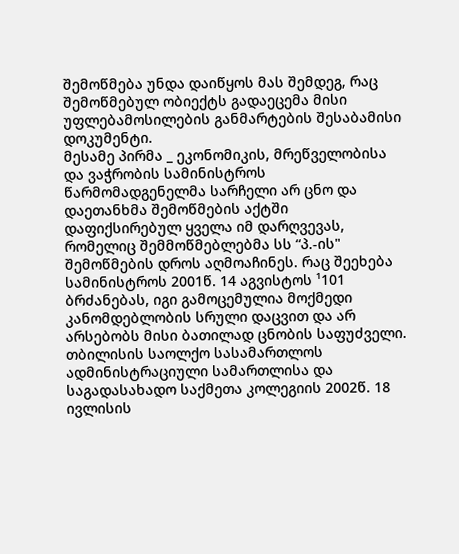შემოწმება უნდა დაიწყოს მას შემდეგ, რაც შემოწმებულ ობიექტს გადაეცემა მისი უფლებამოსილების განმარტების შესაბამისი დოკუმენტი.
მესამე პირმა _ ეკონომიკის, მრეწველობისა და ვაჭრობის სამინისტროს წარმომადგენელმა სარჩელი არ ცნო და დაეთანხმა შემოწმების აქტში დაფიქსირებულ ყველა იმ დარღვევას, რომელიც შემმოწმებლებმა სს “პ.-ის" შემოწმების დროს აღმოაჩინეს. რაც შეეხება სამინისტროს 2001წ. 14 აგვისტოს ¹101 ბრძანებას, იგი გამოცემულია მოქმედი კანომდებლობის სრული დაცვით და არ არსებობს მისი ბათილად ცნობის საფუძველი.
თბილისის საოლქო სასამართლოს ადმინისტრაციული სამართლისა და საგადასახადო საქმეთა კოლეგიის 2002წ. 18 ივლისის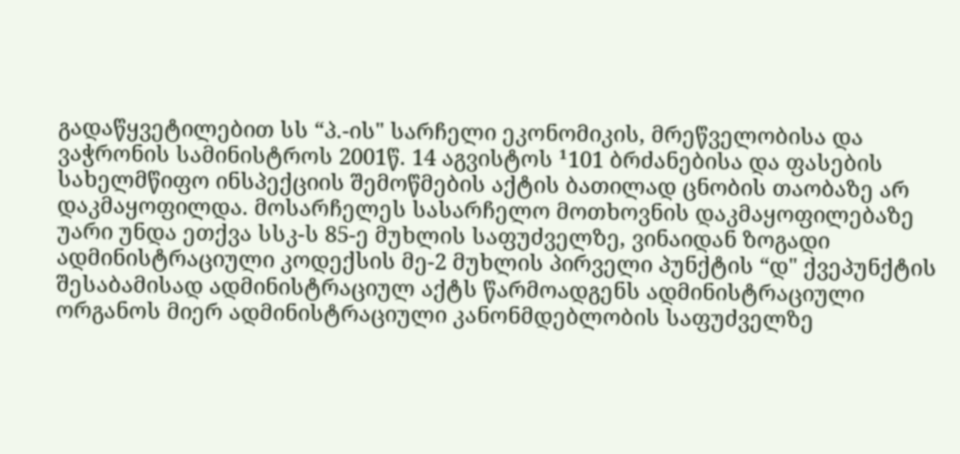გადაწყვეტილებით სს “პ.-ის" სარჩელი ეკონომიკის, მრეწველობისა და ვაჭრონის სამინისტროს 2001წ. 14 აგვისტოს ¹101 ბრძანებისა და ფასების სახელმწიფო ინსპექციის შემოწმების აქტის ბათილად ცნობის თაობაზე არ დაკმაყოფილდა. მოსარჩელეს სასარჩელო მოთხოვნის დაკმაყოფილებაზე უარი უნდა ეთქვა სსკ-ს 85-ე მუხლის საფუძველზე, ვინაიდან ზოგადი ადმინისტრაციული კოდექსის მე-2 მუხლის პირველი პუნქტის “დ" ქვეპუნქტის შესაბამისად ადმინისტრაციულ აქტს წარმოადგენს ადმინისტრაციული ორგანოს მიერ ადმინისტრაციული კანონმდებლობის საფუძველზე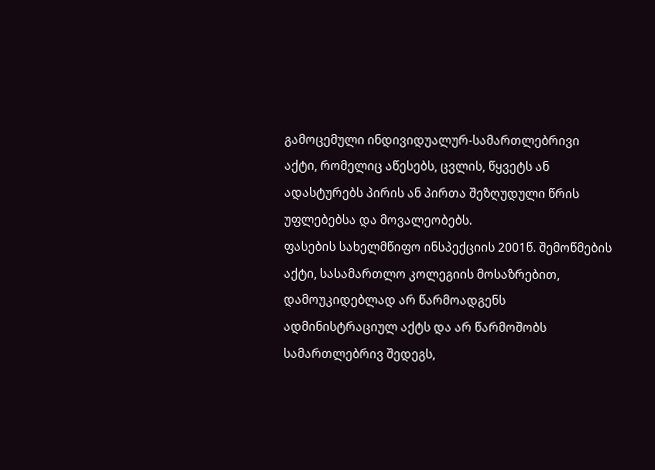გამოცემული ინდივიდუალურ-სამართლებრივი აქტი, რომელიც აწესებს, ცვლის, წყვეტს ან ადასტურებს პირის ან პირთა შეზღუდული წრის უფლებებსა და მოვალეობებს.
ფასების სახელმწიფო ინსპექციის 2001წ. შემოწმების აქტი, სასამართლო კოლეგიის მოსაზრებით, დამოუკიდებლად არ წარმოადგენს ადმინისტრაციულ აქტს და არ წარმოშობს სამართლებრივ შედეგს,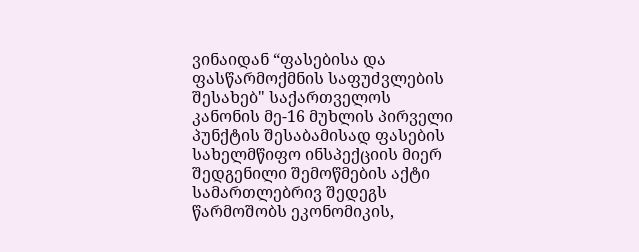ვინაიდან “ფასებისა და ფასწარმოქმნის საფუძვლების შესახებ" საქართველოს კანონის მე-16 მუხლის პირველი პუნქტის შესაბამისად ფასების სახელმწიფო ინსპექციის მიერ შედგენილი შემოწმების აქტი სამართლებრივ შედეგს წარმოშობს ეკონომიკის,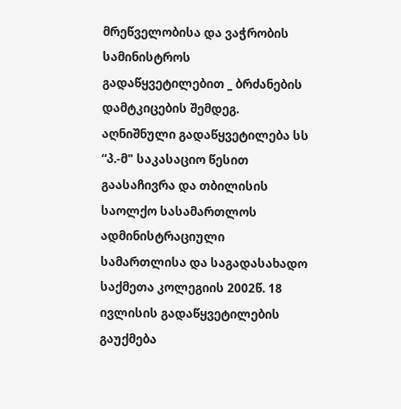მრეწველობისა და ვაჭრობის სამინისტროს გადაწყვეტილებით _ ბრძანების დამტკიცების შემდეგ.
აღნიშნული გადაწყვეტილება სს “პ.-მ" საკასაციო წესით გაასაჩივრა და თბილისის საოლქო სასამართლოს ადმინისტრაციული სამართლისა და საგადასახადო საქმეთა კოლეგიის 2002წ. 18 ივლისის გადაწყვეტილების გაუქმება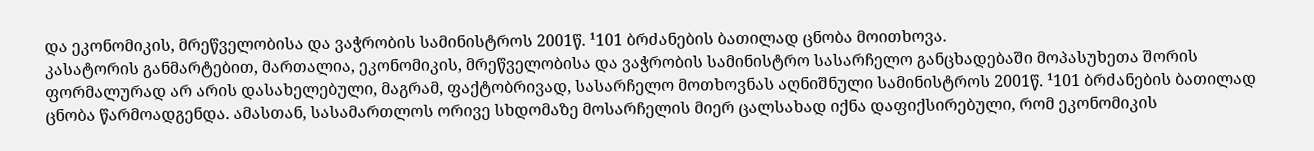და ეკონომიკის, მრეწველობისა და ვაჭრობის სამინისტროს 2001წ. ¹101 ბრძანების ბათილად ცნობა მოითხოვა.
კასატორის განმარტებით, მართალია, ეკონომიკის, მრეწველობისა და ვაჭრობის სამინისტრო სასარჩელო განცხადებაში მოპასუხეთა შორის ფორმალურად არ არის დასახელებული, მაგრამ, ფაქტობრივად, სასარჩელო მოთხოვნას აღნიშნული სამინისტროს 2001წ. ¹101 ბრძანების ბათილად ცნობა წარმოადგენდა. ამასთან, სასამართლოს ორივე სხდომაზე მოსარჩელის მიერ ცალსახად იქნა დაფიქსირებული, რომ ეკონომიკის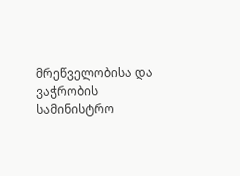მრეწველობისა და ვაჭრობის სამინისტრო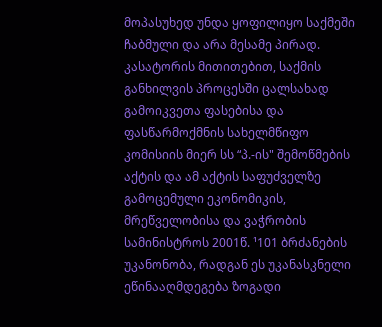მოპასუხედ უნდა ყოფილიყო საქმეში ჩაბმული და არა მესამე პირად.
კასატორის მითითებით, საქმის განხილვის პროცესში ცალსახად გამოიკვეთა ფასებისა და ფასწარმოქმნის სახელმწიფო კომისიის მიერ სს “პ.-ის" შემოწმების აქტის და ამ აქტის საფუძველზე გამოცემული ეკონომიკის, მრეწველობისა და ვაჭრობის სამინისტროს 2001წ. ¹101 ბრძანების უკანონობა, რადგან ეს უკანასკნელი ეწინააღმდეგება ზოგადი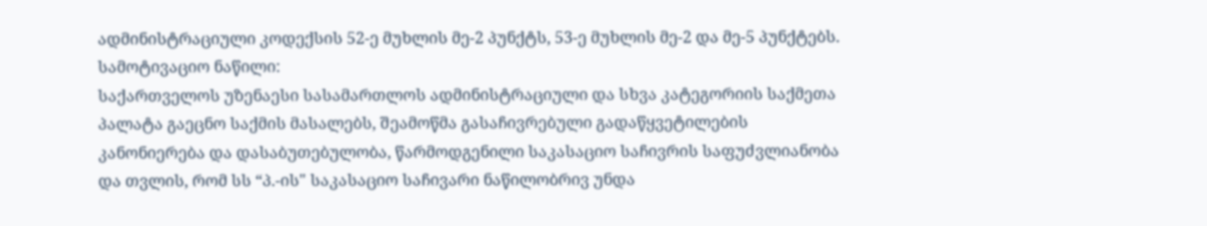ადმინისტრაციული კოდექსის 52-ე მუხლის მე-2 პუნქტს, 53-ე მუხლის მე-2 და მე-5 პუნქტებს.
სამოტივაციო ნაწილი:
საქართველოს უზენაესი სასამართლოს ადმინისტრაციული და სხვა კატეგორიის საქმეთა პალატა გაეცნო საქმის მასალებს, შეამოწმა გასაჩივრებული გადაწყვეტილების კანონიერება და დასაბუთებულობა, წარმოდგენილი საკასაციო საჩივრის საფუძვლიანობა და თვლის, რომ სს “პ.-ის" საკასაციო საჩივარი ნაწილობრივ უნდა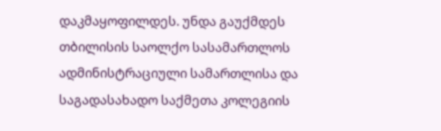დაკმაყოფილდეს. უნდა გაუქმდეს თბილისის საოლქო სასამართლოს ადმინისტრაციული სამართლისა და საგადასახადო საქმეთა კოლეგიის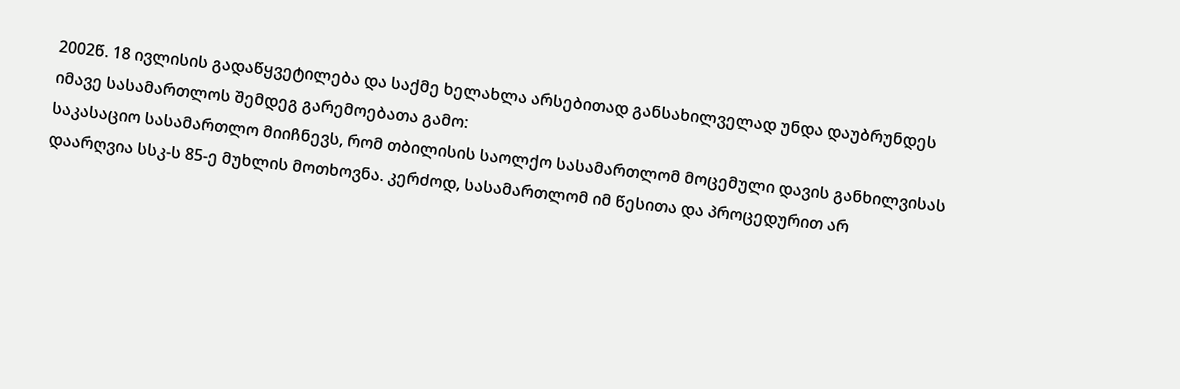2002წ. 18 ივლისის გადაწყვეტილება და საქმე ხელახლა არსებითად განსახილველად უნდა დაუბრუნდეს იმავე სასამართლოს შემდეგ გარემოებათა გამო:
საკასაციო სასამართლო მიიჩნევს, რომ თბილისის საოლქო სასამართლომ მოცემული დავის განხილვისას დაარღვია სსკ-ს 85-ე მუხლის მოთხოვნა. კერძოდ, სასამართლომ იმ წესითა და პროცედურით არ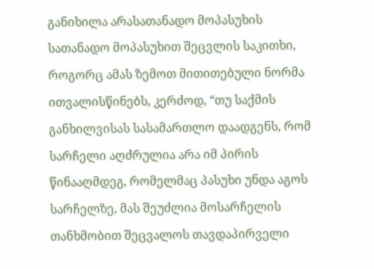განიხილა არასათანადო მოპასუხის სათანადო მოპასუხით შეცვლის საკითხი, როგორც ამას ზემოთ მითითებული ნორმა ითვალისწინებს, კერძოდ, “თუ საქმის განხილვისას სასამართლო დაადგენს, რომ სარჩელი აღძრულია არა იმ პირის წინააღმდეგ, რომელმაც პასუხი უნდა აგოს სარჩელზე, მას შეუძლია მოსარჩელის თანხმობით შეცვალოს თავდაპირველი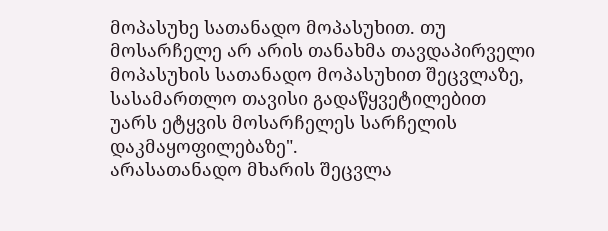მოპასუხე სათანადო მოპასუხით. თუ მოსარჩელე არ არის თანახმა თავდაპირველი მოპასუხის სათანადო მოპასუხით შეცვლაზე, სასამართლო თავისი გადაწყვეტილებით უარს ეტყვის მოსარჩელეს სარჩელის დაკმაყოფილებაზე".
არასათანადო მხარის შეცვლა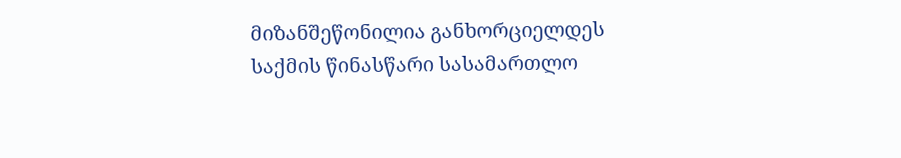მიზანშეწონილია განხორციელდეს საქმის წინასწარი სასამართლო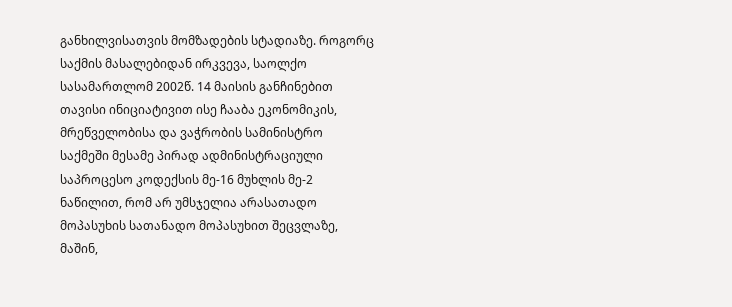განხილვისათვის მომზადების სტადიაზე. როგორც საქმის მასალებიდან ირკვევა, საოლქო სასამართლომ 2002წ. 14 მაისის განჩინებით თავისი ინიციატივით ისე ჩააბა ეკონომიკის, მრეწველობისა და ვაჭრობის სამინისტრო საქმეში მესამე პირად ადმინისტრაციული საპროცესო კოდექსის მე-16 მუხლის მე-2 ნაწილით, რომ არ უმსჯელია არასათადო მოპასუხის სათანადო მოპასუხით შეცვლაზე, მაშინ,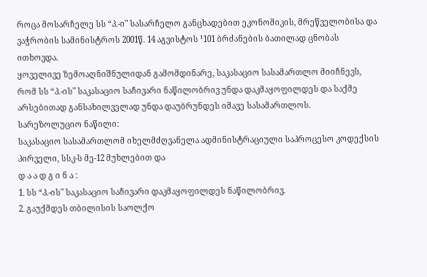როცა მოსარჩელე სს “პ.-ი" სასარჩელო განცხადებით ეკონომიკის, მრეწველობისა და ვაჭრობის სამინისტროს 2001წ. 14 აგვისტოს ¹101 ბრძანების ბათილად ცნობას ითხოვდა.
ყოველივე ზემოაღნიშნულიდან გამომდინარე, საკასაციო სასამართლო მიიჩნევს, რომ სს “პ.-ის" საკასაციო საჩივარი ნაწილობრივ უნდა დაკმაყოფილდეს და საქმე არსებითად განსახილველად უნდა დაუბრუნდეს იმავე სასამართლოს.
სარეზოლუციო ნაწილი:
საკასაციო სასამართლომ იხელმძღვანელა ადმინისტრაციული საპროცესო კოდექსის პირველი, სსკ-ს მე-12 მუხლებით და
დ ა ა დ გ ი ნ ა :
1. სს “პ.-ის" საკასაციო საჩივარი დაკმაყოფილდეს ნაწილობრივ.
2. გაუქმდეს თბილისის საოლქო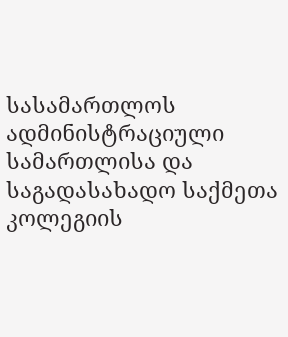სასამართლოს ადმინისტრაციული სამართლისა და საგადასახადო საქმეთა კოლეგიის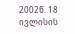2002წ. 18 ივლისის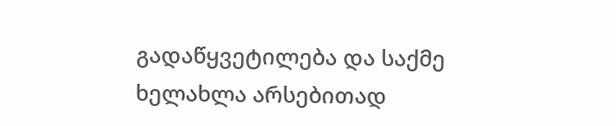გადაწყვეტილება და საქმე ხელახლა არსებითად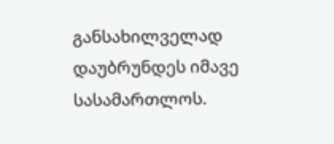განსახილველად დაუბრუნდეს იმავე სასამართლოს.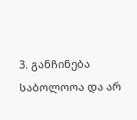3. განჩინება საბოლოოა და არ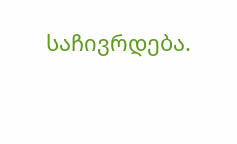საჩივრდება.